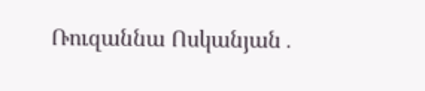Ռուզաննա Ոսկանյան․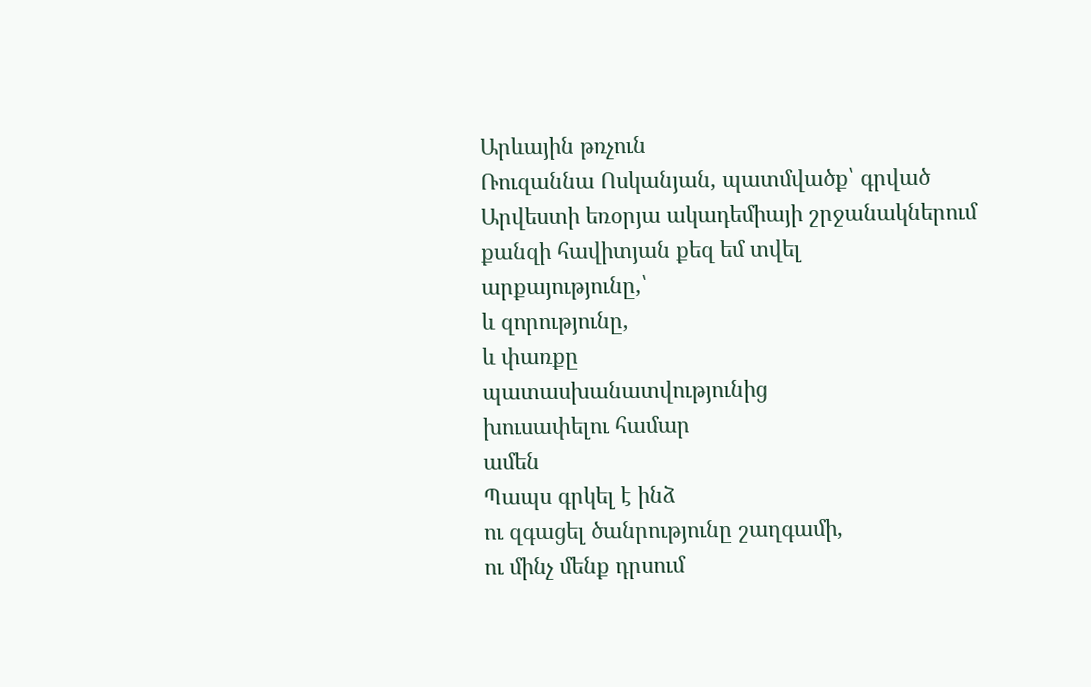Արևային թռչուն
Ռուզաննա Ոսկանյան, պատմվածք՝ գրված Արվեստի եռօրյա ակադեմիայի շրջանակներում
քանզի հավիտյան քեզ եմ տվել
արքայությունը,՝
և զորությունը,
և փառքը
պատասխանատվությունից
խուսափելու համար
ամեն
Պապս գրկել է ինձ
ու զգացել ծանրությունը շաղգամի,
ու մինչ մենք դրսում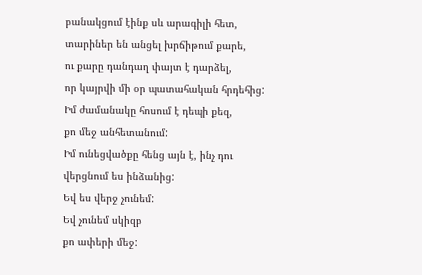բանակցում էինք սև արագիլի հետ,
տարիներ են անցել խրճիթում քարե,
ու քարը դանդաղ փայտ է դարձել,
որ կայրվի մի օր պատահական հրդեհից:
Իմ ժամանակը հոսում է դեպի քեզ,
քո մեջ անհետանում:
Իմ ունեցվածքը հենց այն է, ինչ դու
վերցնում ես ինձանից:
Եվ ես վերջ չունեմ:
Եվ չունեմ սկիզբ
քո ափերի մեջ: